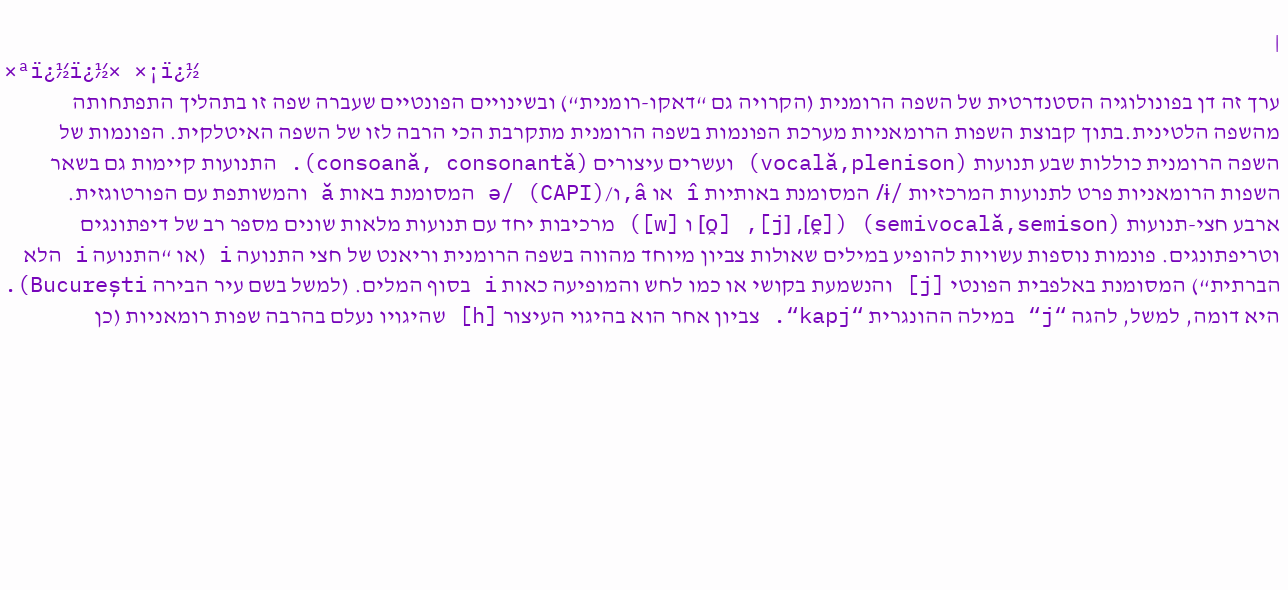|
×ªï¿½ï¿½× ×¡ï¿½
ערך זה דן בפונולוגיה הסטנדרטית של השפה הרומנית (הקרויה גם “דאקו-רומנית“) ובשינויים הפונטיים שעברה שפה זו בתהליך התפתחותה מהשפה הלטינית.בתוך קבוצת השפות הרומאניות מערכת הפונמות בשפה הרומנית מתקרבת הכי הרבה לזו של השפה האיטלקית. הפונמות של השפה הרומנית כוללות שבע תנועות (vocală,plenison) ועשרים עיצורים (consoană, consonantă). התנועות קיימות גם בשאר השפות הרומאניות פרט לתנועות המרכזיות /ɨ/ המסומנת באותיות î או â,ו/ə/ (CAPI) המסומנת באות ă והמשותפת עם הפורטוגזית.
ארבע חצי-תנועות (semivocală,semison) ([e̯], [j], [o̯] ו [w]) מרכיבות יחד עם תנועות מלאות שונים מספר רב של דיפתונגים וטריפתונגים. פונמות נוספות עשויות להופיע במילים שאולות צביון מיוחד מהווה בשפה הרומנית וריאנט של חצי התנועה i (או “התנועה i הלא הברתית“) המסומנת באלפבית הפונטי [j] והנשמעת בקושי או כמו לחש והמופיעה כאות i בסוף המלים. (למשל בשם עיר הבירה București). היא דומה, למשל, להגה “j“ במילה ההונגרית “kapj“. צביון אחר הוא בהיגוי העיצור [h] שהיגויו נעלם בהרבה שפות רומאניות (כן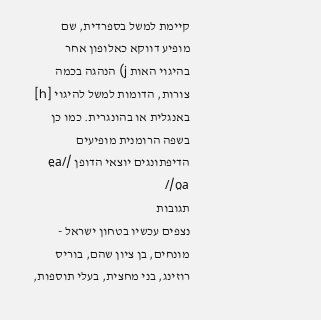קיימת למשל בספרדית, שם מופיע דווקא כאלופון אחר בהיגוי האות j) הנהגה בכמה צורות, הדומות למשל להיגוי [h] באנגלית או בהונגרית. כמו כן בשפה הרומנית מופיעים הדיפתונגים יוצאי הדופן /e̯a/ /o̯a/
תגובות
נצפים עכשיו בטחון ישראל - מונחים, בן ציון שהם, בוריס רוזינג, בני מחצית, בעלי תוספות,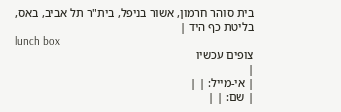בית סוהר חרמון, אשור בניפל, בית"ר תל אביב, באס, בליטת כף היד |
lunch box
צופים עכשיו
|
| אי-מייל: | |
| שם: | |